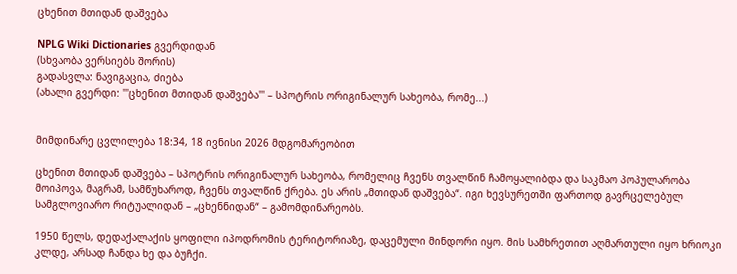ცხენით მთიდან დაშვება

NPLG Wiki Dictionaries გვერდიდან
(სხვაობა ვერსიებს შორის)
გადასვლა: ნავიგაცია, ძიება
(ახალი გვერდი: '''ცხენით მთიდან დაშვება''' – სპოტრის ორიგინალურ სახეობა, რომე...)


მიმდინარე ცვლილება 18:34, 18 ივნისი 2026 მდგომარეობით

ცხენით მთიდან დაშვება – სპოტრის ორიგინალურ სახეობა, რომელიც ჩვენს თვალწინ ჩამოყალიბდა და საკმაო პოპულარობა მოიპოვა, მაგრამ, სამწუხაროდ, ჩვენს თვალწინ ქრება. ეს არის „მთიდან დაშვება“. იგი ხევსურეთში ფართოდ გავრცელებულ სამგლოვიარო რიტუალიდან – „ცხენნიდან“ – გამომდინარეობს.

1950 წელს, დედაქალაქის ყოფილი იპოდრომის ტერიტორიაზე, დაცემული მინდორი იყო. მის სამხრეთით აღმართული იყო ხრიოკი კლდე, არსად ჩანდა ხე და ბუჩქი.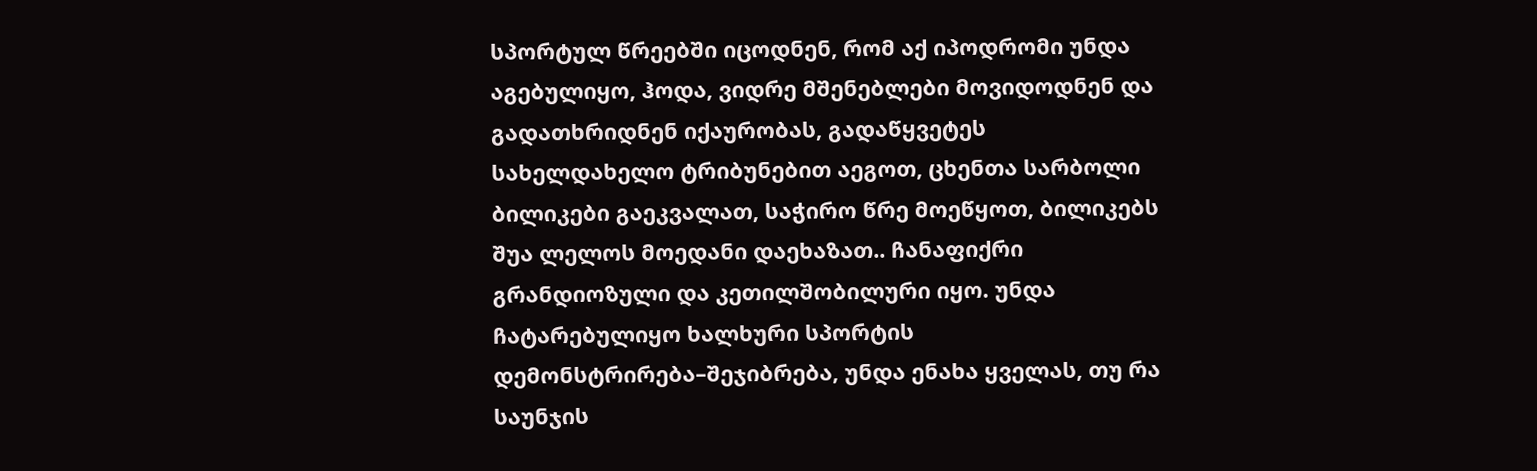სპორტულ წრეებში იცოდნენ, რომ აქ იპოდრომი უნდა აგებულიყო, ჰოდა, ვიდრე მშენებლები მოვიდოდნენ და გადათხრიდნენ იქაურობას, გადაწყვეტეს სახელდახელო ტრიბუნებით აეგოთ, ცხენთა სარბოლი ბილიკები გაეკვალათ, საჭირო წრე მოეწყოთ, ბილიკებს შუა ლელოს მოედანი დაეხაზათ.. ჩანაფიქრი გრანდიოზული და კეთილშობილური იყო. უნდა ჩატარებულიყო ხალხური სპორტის დემონსტრირება–შეჯიბრება, უნდა ენახა ყველას, თუ რა საუნჯის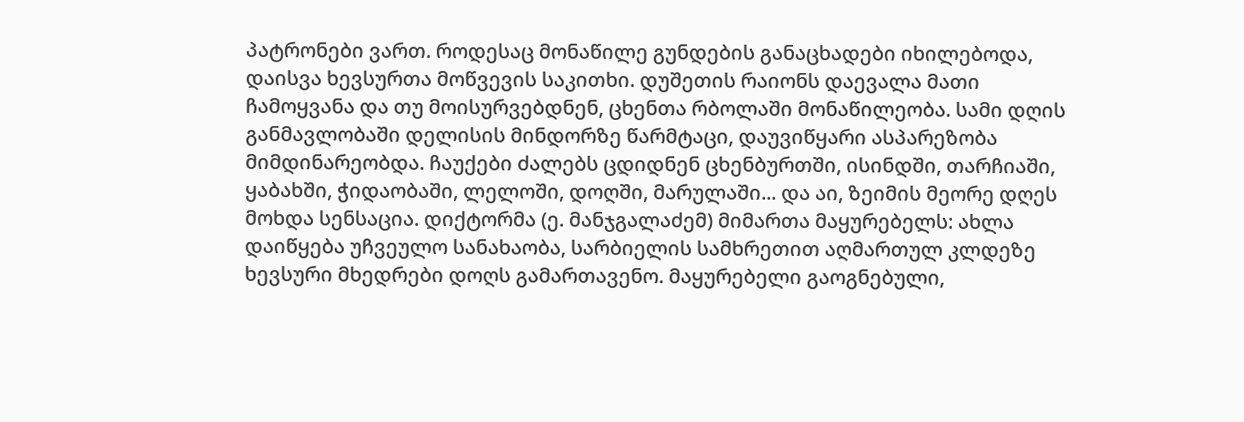პატრონები ვართ. როდესაც მონაწილე გუნდების განაცხადები იხილებოდა, დაისვა ხევსურთა მოწვევის საკითხი. დუშეთის რაიონს დაევალა მათი ჩამოყვანა და თუ მოისურვებდნენ, ცხენთა რბოლაში მონაწილეობა. სამი დღის განმავლობაში დელისის მინდორზე წარმტაცი, დაუვიწყარი ასპარეზობა მიმდინარეობდა. ჩაუქები ძალებს ცდიდნენ ცხენბურთში, ისინდში, თარჩიაში, ყაბახში, ჭიდაობაში, ლელოში, დოღში, მარულაში... და აი, ზეიმის მეორე დღეს მოხდა სენსაცია. დიქტორმა (ე. მანჯგალაძემ) მიმართა მაყურებელს: ახლა დაიწყება უჩვეულო სანახაობა, სარბიელის სამხრეთით აღმართულ კლდეზე ხევსური მხედრები დოღს გამართავენო. მაყურებელი გაოგნებული,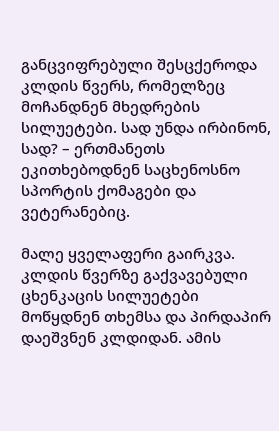განცვიფრებული შესცქეროდა კლდის წვერს, რომელზეც მოჩანდნენ მხედრების სილუეტები. სად უნდა ირბინონ, სად? – ერთმანეთს ეკითხებოდნენ საცხენოსნო სპორტის ქომაგები და ვეტერანებიც.

მალე ყველაფერი გაირკვა. კლდის წვერზე გაქვავებული ცხენკაცის სილუეტები მოწყდნენ თხემსა და პირდაპირ დაეშვნენ კლდიდან. ამის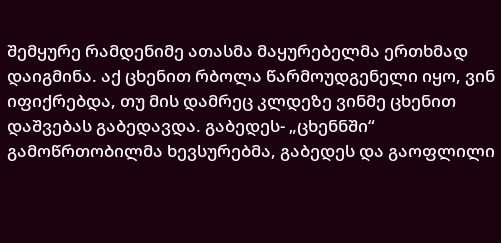შემყურე რამდენიმე ათასმა მაყურებელმა ერთხმად დაიგმინა. აქ ცხენით რბოლა წარმოუდგენელი იყო, ვინ იფიქრებდა, თუ მის დამრეც კლდეზე ვინმე ცხენით დაშვებას გაბედავდა. გაბედეს- „ცხენნში“ გამოწრთობილმა ხევსურებმა, გაბედეს და გაოფლილი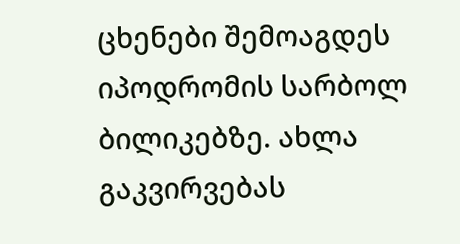ცხენები შემოაგდეს იპოდრომის სარბოლ ბილიკებზე. ახლა გაკვირვებას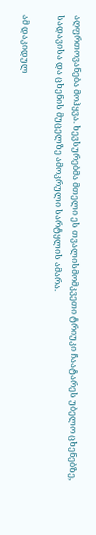აღფრთოვანება მოჰყვა. ხევსურებმა მთელი ეს თვალისმომკვეთი ტრიუკი ჩაატარეს უბელო ცხენებზე, სადავისა და ცხენის მუცელზე ამოკრული სარტყლის ამარა.

ამ დაკიდულ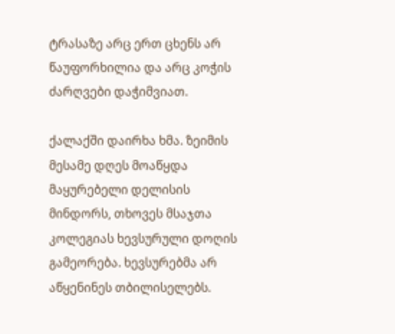ტრასაზე არც ერთ ცხენს არ წაუფორხილია და არც კოჭის ძარღვები დაჭიმვიათ.

ქალაქში დაირხა ხმა. ზეიმის მესამე დღეს მოაწყდა მაყურებელი დელისის მინდორს, თხოვეს მსაჯთა კოლეგიას ხევსურული დოღის გამეორება. ხევსურებმა არ აწყენინეს თბილისელებს.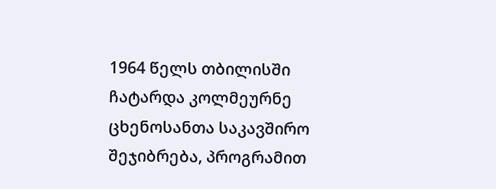1964 წელს თბილისში ჩატარდა კოლმეურნე ცხენოსანთა საკავშირო შეჯიბრება, პროგრამით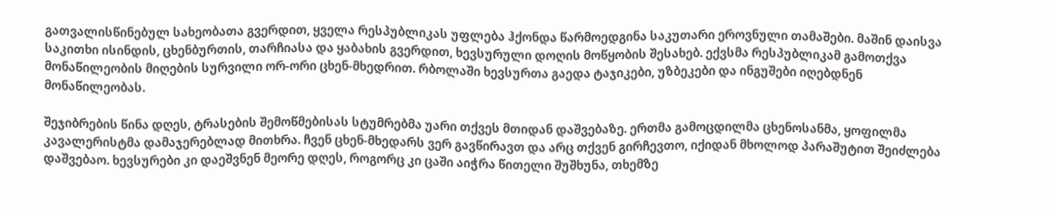გათვალისწინებულ სახეობათა გვერდით, ყველა რესპუბლიკას უფლება ჰქონდა წარმოედგინა საკუთარი ეროვნული თამაშები. მაშინ დაისვა საკითხი ისინდის, ცხენბურთის, თარჩიასა და ყაბახის გვერდით, ხევსურული დოღის მოწყობის შესახებ. ექვსმა რესპუბლიკამ გამოთქვა მონაწილეობის მიღების სურვილი ორ-ორი ცხენ-მხედრით. რბოლაში ხევსურთა გაედა ტაჯიკები, უზბეკები და ინგუშები იღებდნენ მონაწილეობას.

შეჯიბრების წინა დღეს, ტრასების შემოწმებისას სტუმრებმა უარი თქვეს მთიდან დაშვებაზე. ერთმა გამოცდილმა ცხენოსანმა, ყოფილმა კავალერისტმა დამაჯერებლად მითხრა. ჩვენ ცხენ-მხედარს ვერ გავწირავთ და არც თქვენ გირჩევთო, იქიდან მხოლოდ პარაშუტით შეიძლება დაშვებაო. ხევსურები კი დაეშვნენ მეორე დღეს, როგორც კი ცაში აიჭრა წითელი შუშხუნა, თხემზე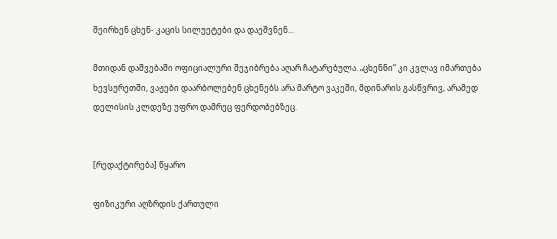შეირხენ ცხენ- კაცის სილუეტები და დაეშვნენ...

მთიდან დაშვებაში ოფიციალური შეჯიბრება აღარ ჩატარებულა. „ცხენნი“ კი კვლავ იმართება ხევსურეთში, ვაჟები დაარბოლებენ ცხენებს არა მარტო ვაკეში, მდინარის გასწვრივ, არამედ დელისის კლდეზე უფრო დამრეც ფერდობებზეც.


[რედაქტირება] წყარო

ფიზიკური აღზრდის ქართული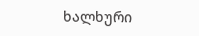ხალხური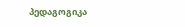პედაგოგიკა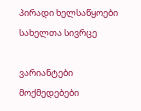პირადი ხელსაწყოები
სახელთა სივრცე

ვარიანტები
მოქმედებები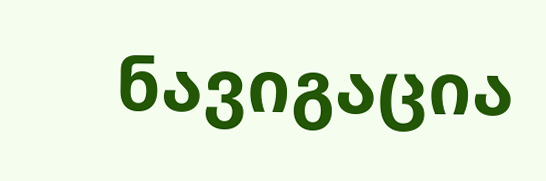ნავიგაცია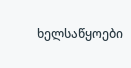ხელსაწყოები